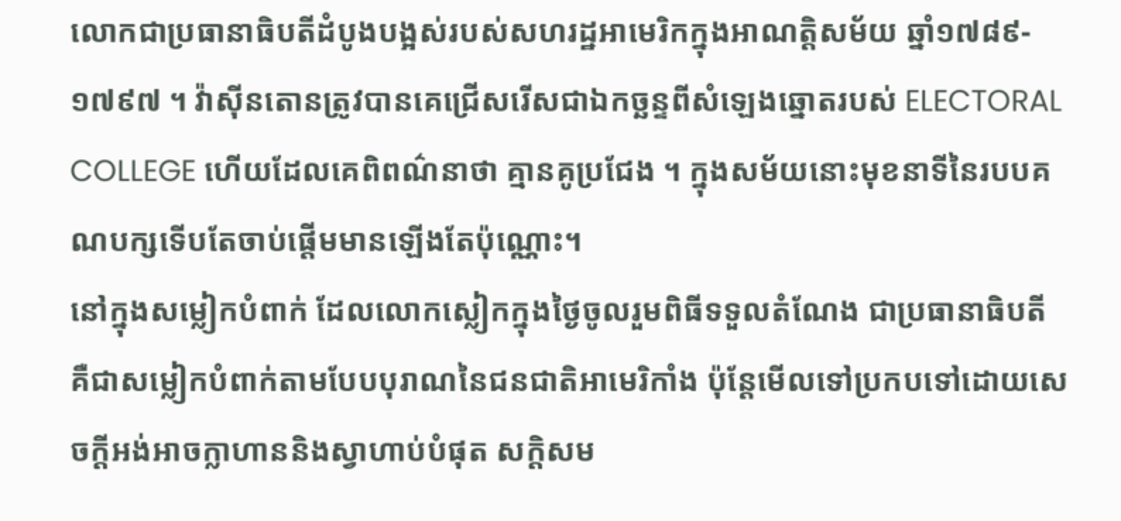លោកជាប្រធានាធិបតីដំបូងបង្អស់របស់សហរដ្ឋអាមេរិកក្នុងអាណត្តិសម័យ ឆ្នាំ១៧៨៩- ១៧៩៧ ។ វ៉ាស៊ីនតោនត្រូវបានគេជ្រើសរើសជាឯកច្ឆន្ទពីសំឡេងឆ្នោតរបស់ ELECTORAL COLLEGE ហើយដែលគេពិពណ៌នាថា គ្មានគូប្រជែង ។ ក្នុងសម័យនោះមុខនាទីនៃរបបគណបក្សទើបតែចាប់ផ្តើមមានឡើងតែប៉ុណ្ណោះ។
នៅក្នុងសម្លៀកបំពាក់ ដែលលោកស្លៀកក្នុងថៃ្ងចូលរួមពិធីទទួលតំណែង ជាប្រធានាធិបតី គឺជាសម្លៀកបំពាក់តាមបែបបុរាណនៃជនជាតិអាមេរិកាំង ប៉ុន្តែមើលទៅប្រកបទៅដោយសេចក្តីអង់អាចក្លាហាននិងស្វាហាប់បំផុត សក្តិសម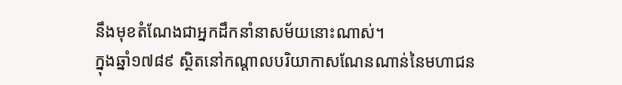នឹងមុខតំណែងជាអ្នកដឹកនាំនាសម័យនោះណាស់។
ក្នុងឆ្នាំ១៧៨៩ ស្ថិតនៅកណ្តាលបរិយាកាសណែនណាន់នៃមហាជន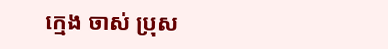ក្មេង ចាស់ ប្រុស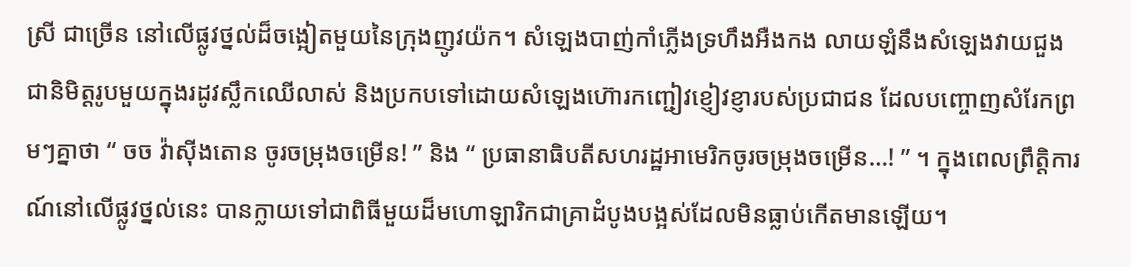ស្រី ជាច្រើន នៅលើផ្លូវថ្នល់ដ៏ចង្អៀតមួយនៃក្រុងញូវយ៉ក។ សំឡេងបាញ់កាំភ្លើងទ្រហឹងអឺងកង លាយឡំនឹងសំឡេងវាយជួង ជានិមិត្តរូបមួយក្នុងរដូវស្លឹកឈើលាស់ និងប្រកបទៅដោយសំឡេងហ៊ោរកញ្ជៀវខ្ញៀវខ្ញារបស់ប្រជាជន ដែលបញ្ចោញសំរែកព្រមៗគ្នាថា “ ចច វ៉ាស៊ីងតោន ចូរចម្រុងចម្រើន! ” និង “ ប្រធានាធិបតីសហរដ្ឋអាមេរិកចូរចម្រុងចម្រើន…! ” ។ ក្នុងពេលព្រឹត្តិការណ៍នៅលើផ្លូវថ្នល់នេះ បានក្លាយទៅជាពិធីមួយដ៏មហោឡារិកជាគ្រាដំបូងបង្អស់ដែលមិនធ្លាប់កើតមានឡើយ។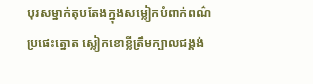បុរសម្នាក់តុបតែងក្នុងសម្លៀកបំពាក់ពណ៌ប្រផេះត្នោត ស្លៀកខោខ្លីត្រឹមក្បាលជង្គង់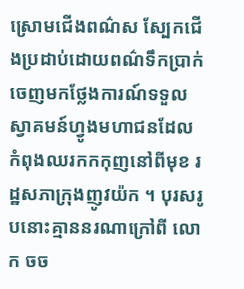ស្រោមជើងពណ៌ស ស្បែកជើងប្រដាប់ដោយពណ៌ទឹកប្រាក់ ចេញមកថ្លែងការណ៍ទទួលស្វាគមន៍ហ្វូងមហាជនដែលកំពុងឈរកកកុញនៅពីមុខ រដ្ឋសភាក្រុងញូវយ៉ក ។ បុរសរូបនោះគ្មាននរណាក្រៅពី លោក ចច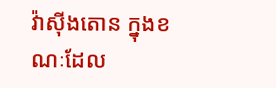វ៉ាស៊ីងតោន ក្នុងខណៈដែល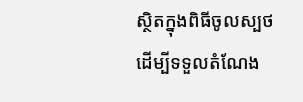ស្ថិតក្នុងពិធីចូលស្បថ ដើម្បីទទួលតំណែង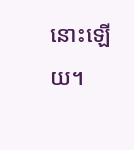នោះឡើយ។